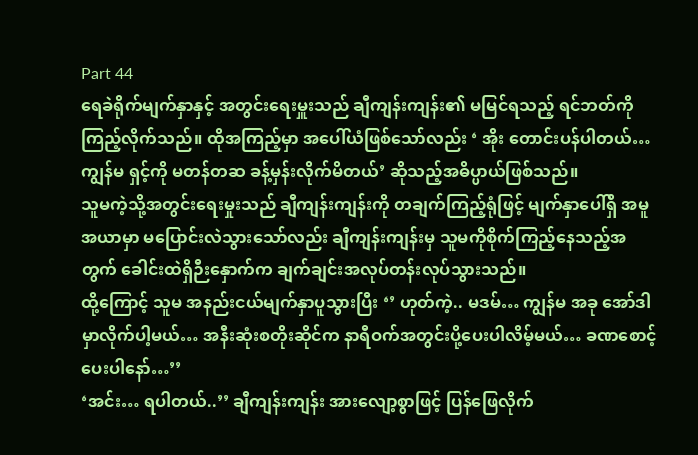Part 44
ရေခဲရိုက်မျက်နှာနှင့် အတွင်းရေးမှူးသည် ချီကျန်းကျန်း၏ မမြင်ရသည့် ရင်ဘတ်ကိုကြည့်လိုက်သည်။ ထိုအကြည့်မှာ အပေါ်ယံဖြစ်သော်လည်း ‘ အိုး တောင်းပန်ပါတယ်… ကျွန်မ ရှင့်ကို မတန်တဆ ခန့်မှန်းလိုက်မိတယ်’ ဆိုသည့်အဓိပ္ပာယ်ဖြစ်သည်။
သူမကဲ့သို့အတွင်းရေးမှုးသည် ချီကျန်းကျန်းကို တချက်ကြည့်ရုံဖြင့် မျက်နှာပေါ်ရှိ အမူအယာမှာ မပြောင်းလဲသွားသော်လည်း ချီကျန်းကျန်းမှ သူမကိုစိုက်ကြည့်နေသည့်အတွက် ခေါင်းထဲရှိဉီးနှောက်က ချက်ချင်းအလုပ်တန်းလုပ်သွားသည်။
ထို့ကြောင့် သူမ အနည်းငယ်မျက်နှာပူသွားပြီး ‘’ ဟုတ်ကဲ့.. မဒမ်… ကျွန်မ အခု အော်ဒါမှာလိုက်ပါ့မယ်… အနီးဆုံးစတိုးဆိုင်က နာရီဝက်အတွင်းပို့ပေးပါလိမ့်မယ်… ခဏစောင့်ပေးပါနော်…’’
‘အင်း… ရပါတယ်..’’ ချီကျန်းကျန်း အားလျော့စွာဖြင့် ပြန်ဖြေလိုက်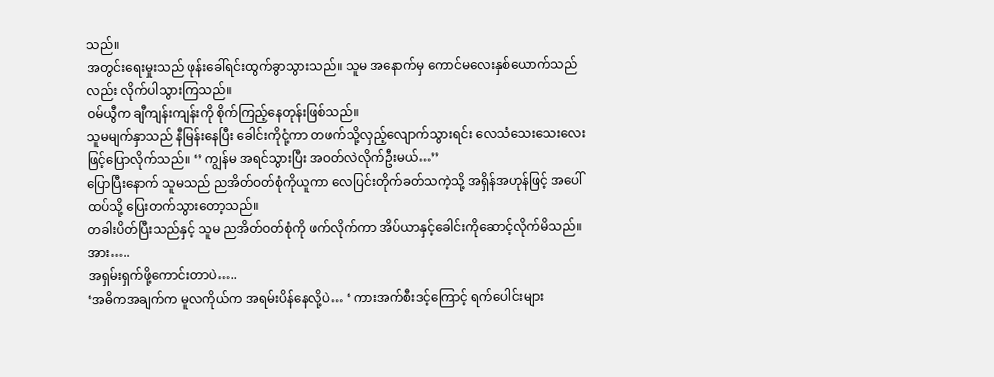သည်။
အတွင်းရေးမှုးသည် ဖုန်းခေါ်ရင်းထွက်ခွာသွားသည်။ သူမ အနောက်မှ ကောင်မလေးနှစ်ယောက်သည်လည်း လိုက်ပါသွားကြသည်။
ဝမ်ယွီက ချီကျန်းကျန်းကို စိုက်ကြည့်နေတုန်းဖြစ်သည်။
သူမမျက်နှာသည် နီမြန်းနေပြီး ခေါင်းကိုငုံ့ကာ တဖက်သို့လှည့်လျောက်သွားရင်း လေသံသေးသေးလေးဖြင့်ပြောလိုက်သည်။ ‘’ ကျွန်မ အရင်သွားပြီး အဝတ်လဲလိုက်ဦးမယ်…’’
ပြောပြီးနောက် သူမသည် ညအိတ်ဝတ်စုံကိုယူကာ လေပြင်းတိုက်ခတ်သကဲ့သို့ အရှိန်အဟုန်ဖြင့် အပေါ်ထပ်သို့ ပြေးတက်သွားတော့သည်။
တခါးပိတ်ပြီးသည်နှင့် သူမ ညအိတ်ဝတ်စုံကို ဖက်လိုက်ကာ အိပ်ယာနှင့်ခေါင်းကိုဆောင့်လိုက်မိသည်။
အား…..
အရှမ်းရှက်ဖို့ကောင်းတာပဲ…..
‘အဓိကအချက်က မူလကိုယ်က အရမ်းပိန်နေလို့ပဲ… ‘ ကားအက်စီးဒင့်ကြောင့် ရက်ပေါင်းများ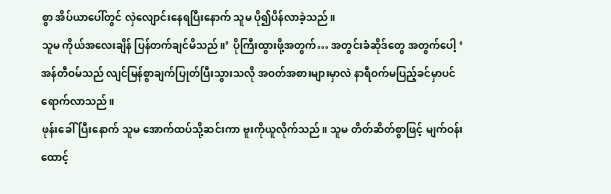စွာ အိပ်ယာပေါ်တွင် လှဲလျောင်းနေရပြီးနောက် သူမ ပို၍ပိန်လာခဲ့သည်။
သူမ ကိုယ်အလေးချိန် ပြန်တက်ချင်မိသည်။’ ပိုကြီးထွားဖို့အတွက်… အတွင်းခံဆိုဒ်တွေ အတွက်ပေါ့ ‘
အန်တီဝမ်သည် လျင်မြန်စွာချက်ပြုတ်ပြီးသွားသလို အဝတ်အစားများမှာလဲ နာရီဝက်မပြည့်ခင်မှာပင် ရောက်လာသည်။
ဖုန်းခေါ်ပြီးနောက် သူမ အောက်ထပ်သို့ဆင်းကာ ဗူးကိုယူလိုက်သည်။ သူမ တိတ်ဆိတ်စွာဖြင့် မျက်ဝန်းထောင့်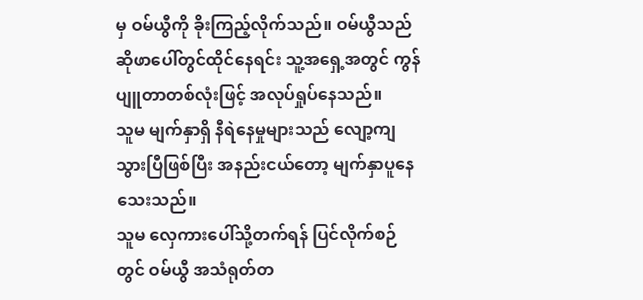မှ ဝမ်ယွီကို ခိုးကြည့်လိုက်သည်။ ဝမ်ယွီသည် ဆိုဖာပေါ်တွင်ထိုင်နေရင်း သူ့အရှေ့အတွင် ကွန်ပျူတာတစ်လုံးဖြင့် အလုပ်ရှုပ်နေသည်။
သူမ မျက်နှာရှိ နီရဲနေမှုများသည် လျော့ကျသွားပြီဖြစ်ပြီး အနည်းငယ်တော့ မျက်နှာပူနေသေးသည်။
သူမ လှေကားပေါ်သို့တက်ရန် ပြင်လိုက်စဉ်တွင် ဝမ်ယွီ အသံရုတ်တ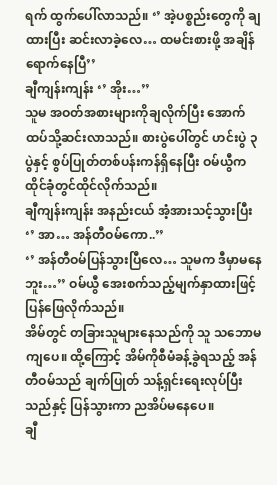ရက် ထွက်ပေါ်လာသည်။ ‘’ အဲ့ပစ္စည်းတွေကို ချထားပြီး ဆင်းလာခဲ့လေ… ထမင်းစားဖို့ အချိန်ရောက်နေပြီ’’
ချီကျန်းကျန်း ‘’ အိုး…’’
သူမ အဝတ်အစားများကိုချလိုက်ပြီး အောက်ထပ်သို့ဆင်းလာသည်။ စားပွဲပေါ်တွင် ဟင်းပွဲ ၃ ပွဲနှင့် စွပ်ပြုတ်တစ်ပန်းကန်ရှိနေပြီး ဝမ်ယွီက ထိုင်ခုံတွင်ထိုင်လိုက်သည်။
ချီကျန်းကျန်း အနည်းငယ် အံ့အားသင့်သွားပြီး ‘’ အာ… အန်တီဝမ်ကော..’’
‘’ အန်တီဝမ်ပြန်သွားပြီလေ… သူမက ဒီမှာမနေဘူး…’’ ဝမ်ယွီ အေးစက်သည့်မျက်နှာထားဖြင့် ပြန်ဖြေလိုက်သည်။
အိမ်တွင် တခြားသူများနေသည်ကို သူ သဘောမကျပေ။ ထို့ကြောင့် အိမ်ကိုစီမံခန့်ခွဲရသည့် အန်တီဝမ်သည် ချက်ပြုတ် သန့်ရှင်းရေးလုပ်ပြီးသည်နှင့် ပြန်သွားကာ ညအိပ်မနေပေ။
ချီ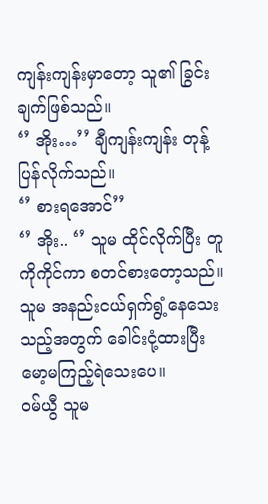ကျန်းကျန်းမှာတော့ သူ၏ ခြွင်းချက်ဖြစ်သည်။
‘’ အိုး…’’ ချီကျန်းကျန်း တုန့်ပြန်လိုက်သည်။
‘’ စားရအောင်’’
‘’ အိုး.. ‘’ သူမ ထိုင်လိုက်ပြီး တူကိုကိုင်ကာ စတင်စားတော့သည်။
သူမ အနည်းငယ်ရှက်ရွံ့နေသေးသည့်အတွက် ခေါင်းငုံ့ထားပြီး မော့မကြည့်ရဲသေးပေ။
ဝမ်ယွီ သူမ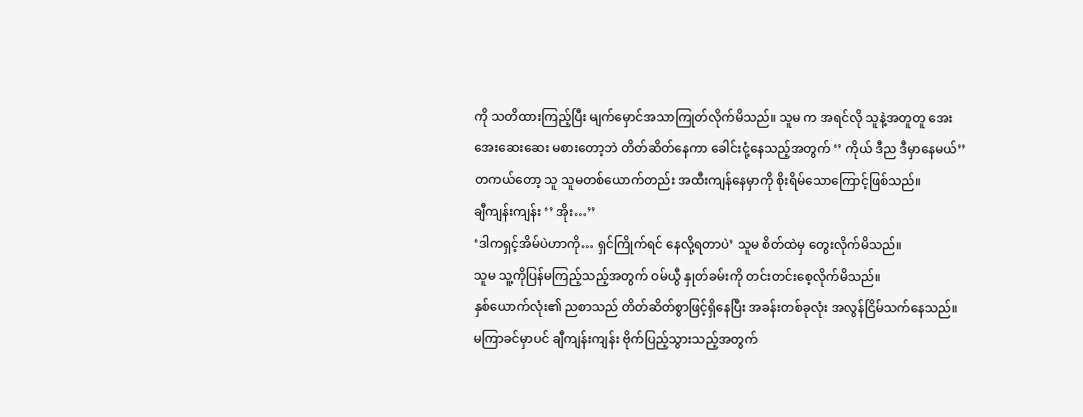ကို သတိထားကြည့်ပြီး မျက်မှောင်အသာကြုတ်လိုက်မိသည်။ သူမ က အရင်လို သူနဲ့အတူတူ အေးအေးဆေးဆေး မစားတော့ဘဲ တိတ်ဆိတ်နေကာ ခေါင်းငုံ့နေသည့်အတွက် ‘’ ကိုယ် ဒီည ဒီမှာနေမယ်’’
တကယ်တော့ သူ သူမတစ်ယောက်တည်း အထီးကျန်နေမှာကို စိုးရိမ်သောကြောင့်ဖြစ်သည်။
ချီကျန်းကျန်း ‘’ အိုး…’’
‘ဒါကရှင့်အိမ်ပဲဟာကို… ရှင်ကြိုက်ရင် နေလို့ရတာပဲ’ သူမ စိတ်ထဲမှ တွေးလိုက်မိသည်။
သူမ သူ့ကိုပြန်မကြည့်သည့်အတွက် ဝမ်ယွီ နှုတ်ခမ်းကို တင်းတင်းစေ့လိုက်မိသည်။
နှစ်ယောက်လုံး၏ ညစာသည် တိတ်ဆိတ်စွာဖြင့်ရှိနေပြီး အခန်းတစ်ခုလုံး အလွန်ငြိမ်သက်နေသည်။
မကြာခင်မှာပင် ချီကျန်းကျန်း ဗိုက်ပြည့်သွားသည့်အတွက်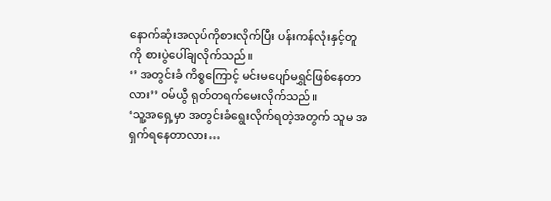နောက်ဆုံးအလုပ်ကိုစားလိုက်ပြီး ပန်းကန်လုံးနှင့်တူကို စားပွဲပေါ်ချလိုက်သည်။
‘’ အတွင်းခံ ကိစ္စကြောင့် မင်းမပျော်မရွှင်ဖြစ်နေတာလား’’ ဝမ်ယွီ ရုတ်တရက်မေးလိုက်သည်။
‘သူ့အရှေ့မှာ အတွင်းခံရွေးလိုက်ရတဲ့အတွက် သူမ အရှက်ရနေတာလား…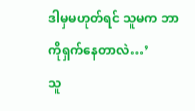ဒါမှမဟုတ်ရင် သူမက ဘာကိုရှက်နေတာလဲ…’
သူ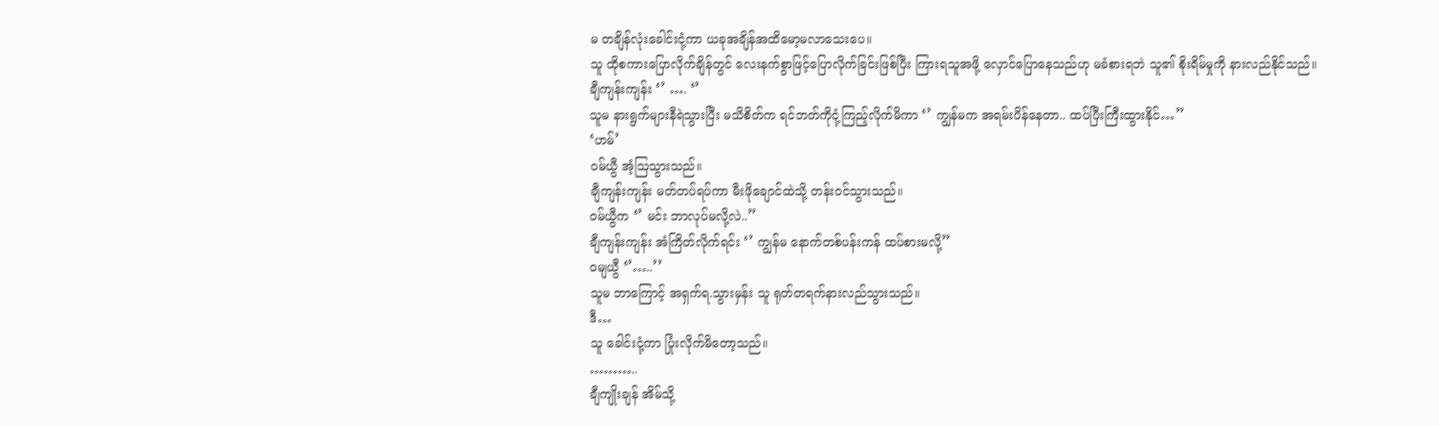မ တချိန်လုံးခေါင်းငုံ့ကာ ယခုအချိန်အထိမော့မလာသေးပေ။
သူ ထိုစကားပြောလိုက်ချိန်တွင် လေးနက်စွာဖြင့်ပြောလိုက်ခြင်းဖြစ်ပြီး ကြားရသူအဖို့ လှောင်ပြောနေသည်ဟု မခံစားရဘဲ သူ၏ စိုးရိမ်မှုကို နားလည်နိုင်သည်။
ချီကျန်းကျန်း ‘’ …. ‘’
သူမ နားရွက်များနီရဲသွားပြီး မသိစိတ်က ရင်ဘတ်ကိုငုံ့ကြည့်လိုက်မိကာ ‘’ ကျွန်မက အရမ်းပိန်နေတာ.. ထပ်ပြီးကြီးထွားနိုင်…’’
‘ဟမ်’
ဝမ်ယွီ အံ့ဩသွားသည်။
ချီကျန်းကျန်း မတ်တပ်ရပ်ကာ မီးဖိုချောင်ထဲသို့ တန်းဝင်သွားသည်။
ဝမ်ယွီက ‘’ မင်း ဘာလုပ်မလို့လဲ..’’
ချီကျန်းကျန်း အံကြိတ်လိုက်ရင်း ‘’ ကျွန်မ နောက်တစ်ပန်းကန် ထပ်စားမလို့’’
ဝမျယွီ ‘’…..’’
သူမ ဘာကြောင့် အရှက်ရ.သွားမှန်း သူ ရုတ်တရက်နားလည်သွားသည်။
ဒီ…
သူ ခေါင်းငုံ့ကာ ပြုံးလိုက်မိတော့သည်။
………..
ချီကျိုးချန် အိမ်သို့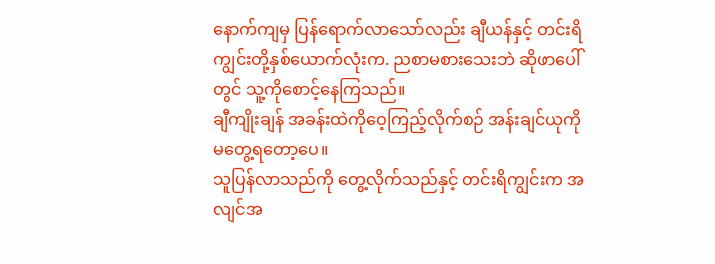နောက်ကျမှ ပြန်ရောက်လာသော်လည်း ချီယန်နှင့် တင်းရိကျွင်းတို့နှစ်ယောက်လုံးက. ညစာမစားသေးဘဲ ဆိုဖာပေါ်တွင် သူ့ကိုစောင့်နေကြသည်။
ချီကျိုးချန် အခန်းထဲကိုဝေ့ကြည့်လိုက်စဉ် အန်းချင်ယုကို မတွေ့ရတော့ပေ။
သူပြန်လာသည်ကို တွေ့လိုက်သည်နှင့် တင်းရိကျွင်းက အလျင်အ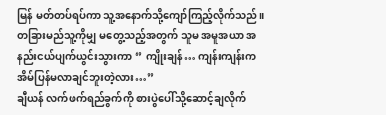မြန် မတ်တပ်ရပ်ကာ သူ့အနောက်သို့ကျော်ကြည့်လိုက်သည်။ တခြားမည်သူ့ကိုမျှ မတွေ့သည့်အတွက် သူမ အမူအယာ အနည်းငယ်ပျက်ယွင်းသွားကာ ‘’ ကျိုးချန်… ကျန်းကျန်းက အိမ်ပြန်မလာချင်ဘူးတဲ့လား…’’
ချီယန် လက်ဖက်ရည်ခွက်ကို စားပွဲပေါ်သို့ဆောင့်ချလိုက်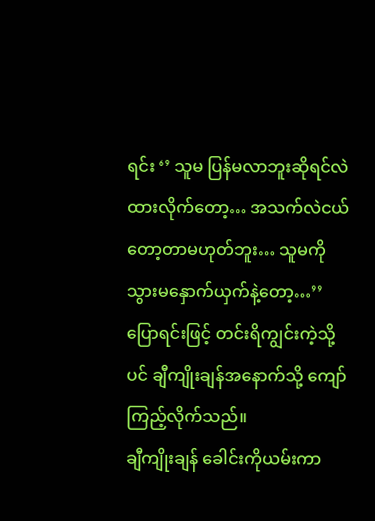ရင်း ‘’ သူမ ပြန်မလာဘူးဆိုရင်လဲ ထားလိုက်တော့… အသက်လဲငယ်တော့တာမဟုတ်ဘူး… သူမကို သွားမနှောက်ယှက်နဲ့တော့…’’
ပြောရင်းဖြင့် တင်းရိကျွင်းကဲ့သို့ပင် ချီကျိုးချန်အနောက်သို့ ကျော်ကြည့်လိုက်သည်။
ချီကျိုးချန် ခေါင်းကိုယမ်းကာ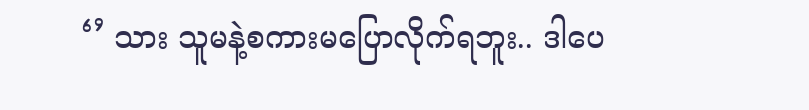‘’ သား သူမနဲ့စကားမပြောလိုက်ရဘူး.. ဒါပေ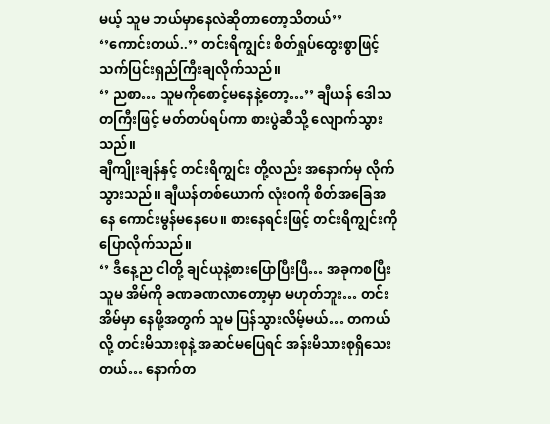မယ့် သူမ ဘယ်မှာနေလဲဆိုတာတော့သိတယ်’’
‘’ကောင်းတယ်..’’ တင်းရိကျွင်း စိတ်ရှုပ်ထွေးစွာဖြင့် သက်ပြင်းရှည်ကြီးချလိုက်သည်။
‘’ ညစာ… သူမကိုစောင့်မနေနဲ့တော့…’’ ချီယန် ဒေါသတကြီးဖြင့် မတ်တပ်ရပ်ကာ စားပွဲဆီသို့ လျောက်သွားသည်။
ချီကျိုးချန်နှင့် တင်းရိကျွင်း တို့လည်း အနောက်မှ လိုက်သွားသည်။ ချီယန်တစ်ယောက် လုံးဝကို စိတ်အခြေအနေ ကောင်းမွန်မနေပေ။ စားနေရင်းဖြင့် တင်းရိကျွင်းကိုပြောလိုက်သည်။
‘’ ဒီနေ့ည ငါတို့ ချင်ယုနဲ့စားပြောပြီးပြီ… အခုကစပြီး သူမ အိမ်ကို ခဏခဏလာတော့မှာ မဟုတ်ဘူး… တင်းအိမ်မှာ နေဖို့အတွက် သူမ ပြန်သွားလိမ့်မယ်… တကယ်လို့ တင်းမိသားစုနဲ့ အဆင်မပြေရင် အန်းမိသားစုရှိသေးတယ်… နောက်တ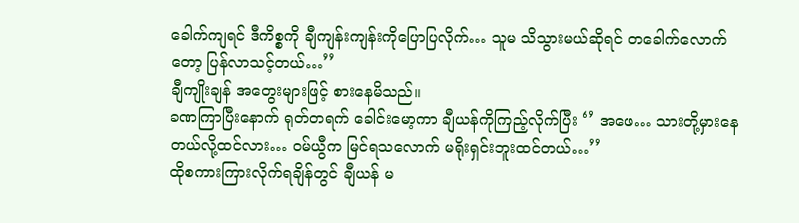ခေါက်ကျရင် ဒီကိစ္စကို ချီကျန်းကျန်းကိုပြောပြလိုက်… သူမ သိသွားမယ်ဆိုရင် တခေါက်လောက်တော့ ပြန်လာသင့်တယ်…’’
ချီကျိုးချန် အတွေးများဖြင့် စားနေမိသည်။
ခဏကြာပြီးနောက် ရုတ်တရက် ခေါင်းမော့ကာ ချီယန်ကိုကြည့်လိုက်ပြီး ‘’ အဖေ… သားတို့မှားနေတယ်လို့ထင်လား… ဝမ်ယွီက မြင်ရသလောက် မရိုးရှင်းဘူးထင်တယ်…’’
ထိုစကားကြားလိုက်ရချိန်တွင် ချီယန် မ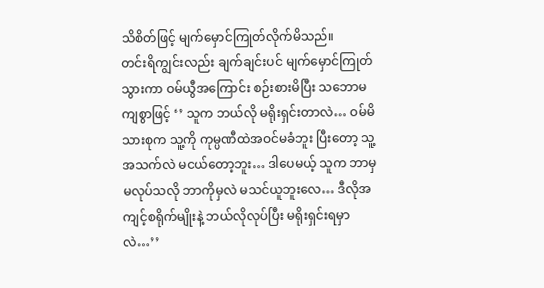သိစိတ်ဖြင့် မျက်မှောင်ကြုတ်လိုက်မိသည်။
တင်းရိကျွင်းလည်း ချက်ချင်းပင် မျက်မှောင်ကြုတ်သွားကာ ဝမ်ယွီအကြောင်း စဉ်းစားမိပြီး သဘောမကျစွာဖြင့် ‘’ သူက ဘယ်လို မရိုးရှင်းတာလဲ… ဝမ်မိသားစုက သူ့ကို ကုမ္ပဏီထဲအဝင်မခံဘူး ပြီးတော့ သူ့အသက်လဲ မငယ်တော့ဘူး… ဒါပေမယ့် သူက ဘာမှမလုပ်သလို ဘာကိုမှလဲ မသင်ယူဘူးလေ… ဒီလိုအကျင့်စရိုက်မျိုးနဲ့ ဘယ်လိုလုပ်ပြီး မရိုးရှင်းရမှာလဲ…’’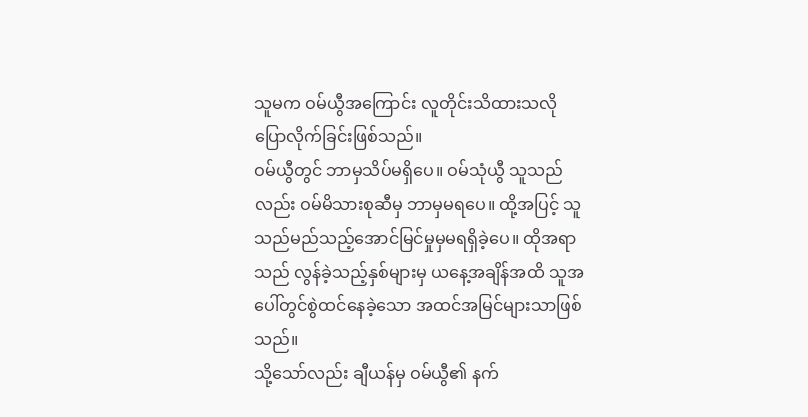သူမက ဝမ်ယွီအကြောင်း လူတိုင်းသိထားသလို ပြောလိုက်ခြင်းဖြစ်သည်။
ဝမ်ယွီတွင် ဘာမှသိပ်မရှိပေ။ ဝမ်သုံယွီ သူသည်လည်း ဝမ်မိသားစုဆီမှ ဘာမှမရပေ။ ထို့အပြင့် သူသည်မည်သည့်အောင်မြင်မှုမှမရရှိခဲ့ပေ။ ထိုအရာသည် လွန်ခဲ့သည့်နှစ်များမှ ယနေ့အချိန်အထိ သူအပေါ်တွင်စွဲထင်နေခဲ့သော အထင်အမြင်များသာဖြစ်သည်။
သို့သော်လည်း ချီယန်မှ ဝမ်ယွီ၏ နက်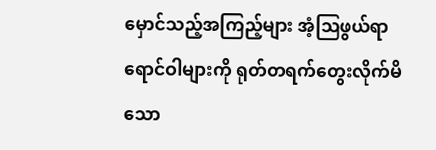မှောင်သည့်အကြည့်များ အံ့ဩဖွယ်ရာရောင်ဝါများကို ရုတ်တရက်တွေးလိုက်မိသော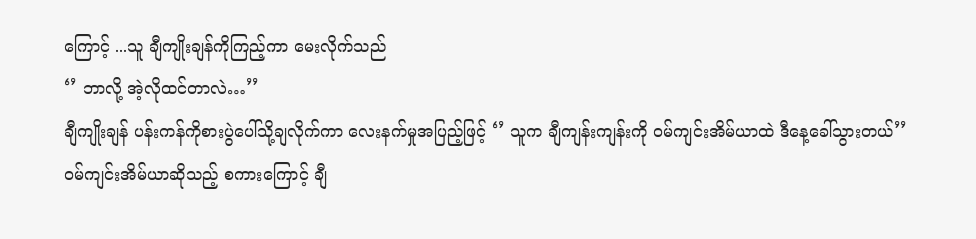ကြောင့် ...သူ ချီကျိုးချန်ကိုကြည့်ကာ မေးလိုက်သည်
‘’ ဘာလို့ အဲ့လိုထင်တာလဲ…’’
ချီကျိုးချန် ပန်းကန်ကိုစားပွဲပေါ်သို့ချလိုက်ကာ လေးနက်မှုအပြည့်ဖြင့် ‘’ သူက ချီကျန်းကျန်းကို ဝမ်ကျင်းအိမ်ယာထဲ ဒီနေ့ခေါ်သွားတယ်’’
ဝမ်ကျင်းအိမ်ယာဆိုသည့် စကားကြောင့် ချီ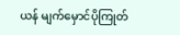ယန် မျက်မှောင်ပိုကြုတ်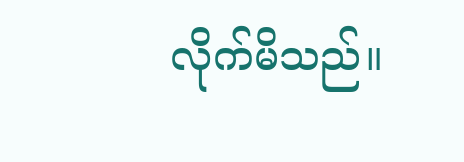လိုက်မိသည်။